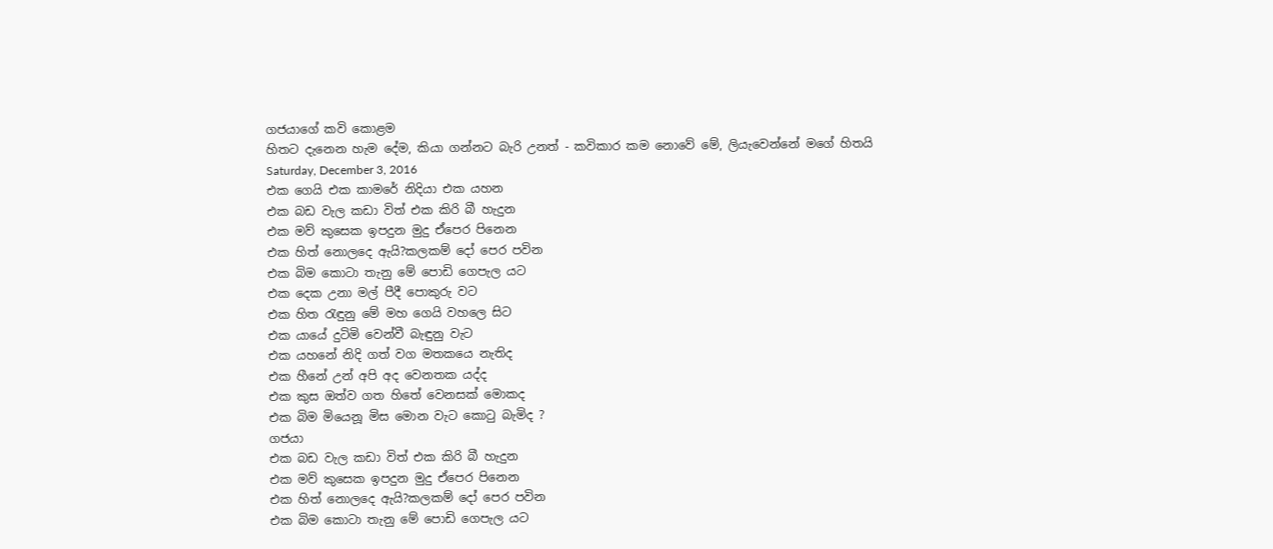ගජයාගේ කවි කොළම
හිතට දැනෙන හැම දේම, කියා ගන්නට බැරි උනත් - කවිකාර කම නොවේ මේ, ලියැවෙන්නේ මගේ හිතයි
Saturday, December 3, 2016
එක ගෙයි එක කාමරේ නිදියා එක යහන
එක බඩ වැල කඩා විත් එක කිරි බී හැදුන
එක මව් කුසෙක ඉපදුන මුදු ඒපෙර පිනෙන
එක හිත් නොලදෙ ඇයි?කලකම් දෝ පෙර පවින
එක බිම කොටා තැනු මේ පොඩි ගෙපැල යට
එක දෙක උනා මල් පීදී පොකුරු වට
එක හිත රැඳුනු මේ මහ ගෙයි වහලෙ සිට
එක යායේ දුටිමි වෙන්වී බැඳුනු වැට
එක යහනේ නිදි ගත් වග මතකයෙ නැතිද
එක හීනේ උන් අපි අද වෙනතක යද්ද
එක කුස ඔත්ව ගත හිතේ වෙනසක් මොකද
එක බිම මියෙනූ මිස මොන වැට කොටු බැමිද ?
ගජයා
එක බඩ වැල කඩා විත් එක කිරි බී හැදුන
එක මව් කුසෙක ඉපදුන මුදු ඒපෙර පිනෙන
එක හිත් නොලදෙ ඇයි?කලකම් දෝ පෙර පවින
එක බිම කොටා තැනු මේ පොඩි ගෙපැල යට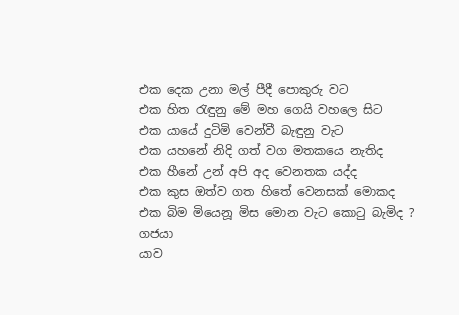එක දෙක උනා මල් පීදී පොකුරු වට
එක හිත රැඳුනු මේ මහ ගෙයි වහලෙ සිට
එක යායේ දුටිමි වෙන්වී බැඳුනු වැට
එක යහනේ නිදි ගත් වග මතකයෙ නැතිද
එක හීනේ උන් අපි අද වෙනතක යද්ද
එක කුස ඔත්ව ගත හිතේ වෙනසක් මොකද
එක බිම මියෙනූ මිස මොන වැට කොටු බැමිද ?
ගජයා
යාව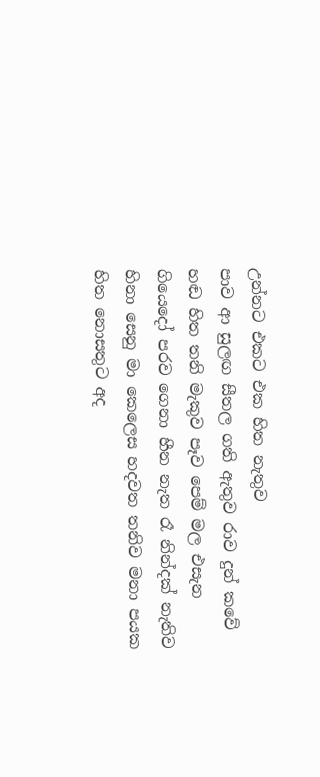උන්නට එකට එක හිත නැතුව
පාව ආ සුලඟ සීතල ගති ඇතුව රාව දුන් කවේ හඬ හිත තනි මැකුව පෑව පෙම් මල එසැන ගියෙදෝ පරව ගෙනා හීන නැත රෑ නින්දක් නැතිව හිනා සෙනු මා කෙලෙස හදවත තනිව මනා පයක හිත නොසතුට අද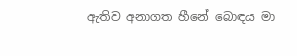ඇතිව අනාගත හීනේ බොඳය මා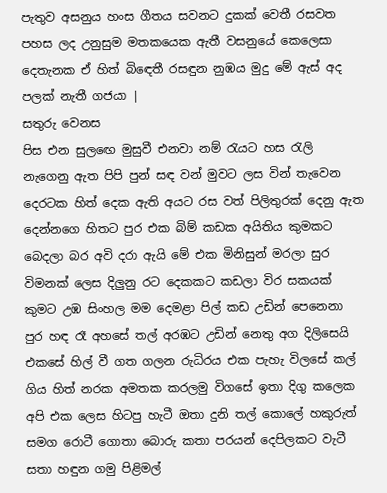පැතුව අසනුය හංස ගීතය සවනට දුකක් වෙතී රසවත පහස ලද උනුසුම මතකයෙක ඇතී වසනුයේ කෙලෙසා දෙතැනක ඒ හිත් බිඳෙතී රසඳුන නුඹය මුදු මේ ඇස් අද පලක් නැතී ගජයා |
සතුරු වෙනස
පිස එන සුලඟෙ මුසුවී එනවා නම් රැයට හස රැලි නැගෙනු ඇත පිපි පුන් සඳ වන් මුවට ලස වින් තැවෙන දෙරටක හිත් දෙක ඇති අයට රස වත් පිලිතුරක් දෙනු ඇත දෙන්නගෙ හිතට පුර එක බිම් කඩක අයිතිය කුමකට බෙදලා බර අවි දරා ඇයි මේ එක මිනිසුන් මරලා සුර විමනක් ලෙස දිලුනු රට දෙකකට කඩලා විර සකයක් කුමට උඹ සිංහල මම දෙමළා පිල් කඩ උඩින් පෙනෙනා පුර හඳ රෑ අහසේ තල් අරඹට උඩින් නෙතු අග දිලිසෙයි එකසේ හිල් වී ගත ගලන රුධිරය එක පැහැ විලසේ කල් ගිය හිත් නරක අමතක කරලමු විගසේ ඉතා දිගු කලෙක අපි එක ලෙස හිටපු හැටී ඔතා දුනි තල් කොලේ හකුරුත් සමග රොටී ගොතා බොරු කතා පරයන් දෙපිලකට වැටී සතා හඳුන ගමු පිළිමල්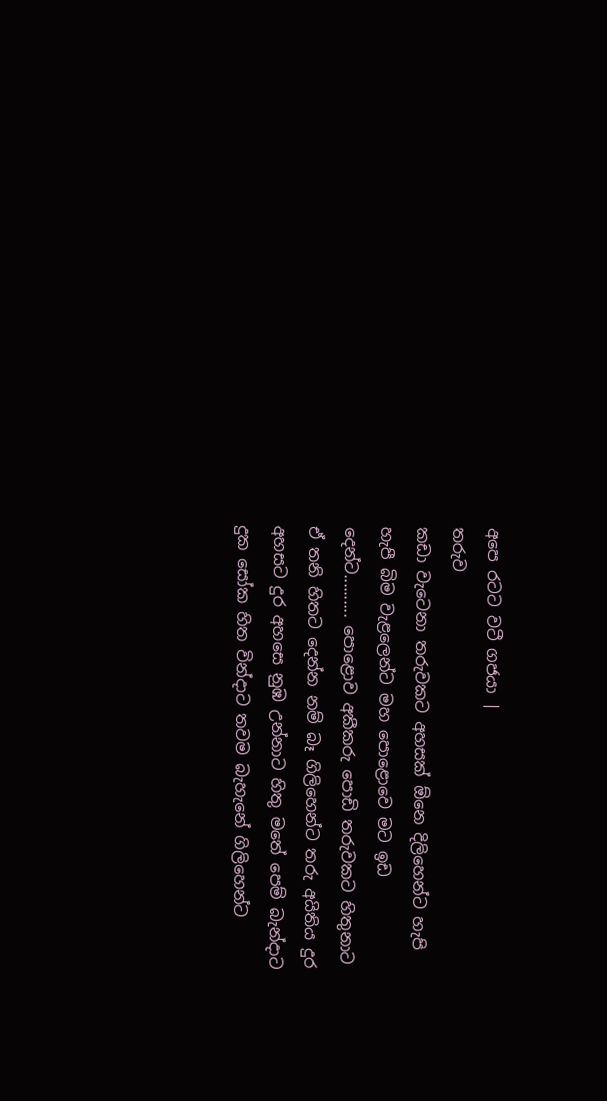අපෙ රටට වටී ගජයා |
තරුව
කඩා වැටෙනා තරුවකට අහසක් ඕනෙ දිලිහෙන්ට හැපි හැපී බිම වැළලෙන්ට මහ පොළොවෙ මට ඉඩ දෙන්ට.......... පොළොව අකීකරු පොඩි තරුවකට හිතුනාට ඒ තනි හිතට දෙන්න නම් බෑ ගිලිහෙන්ට තරු අයිතිය දුර අහසට දුර අහසෙ නුඹ උන්නාට හිතු මතේ පෙම් බැන්දාට දුක සෝක හිත වින්දාට තවම බැහැනේ ගිලිහෙන්ට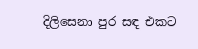දිලිසෙනා පුර සඳ එකට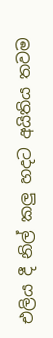එලිය දී නිල් කලු හදට අයිතිය තවම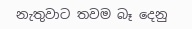නැතුවාට තවම බෑ දෙනු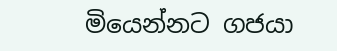මියෙන්නට ගජයා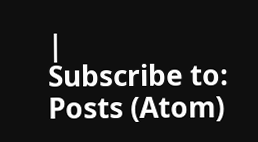|
Subscribe to:
Posts (Atom)